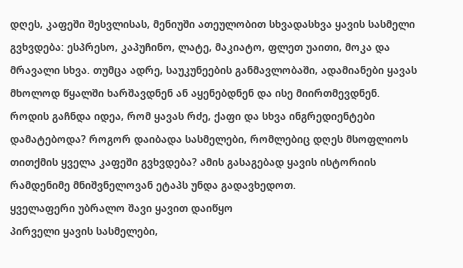დღეს, კაფეში შესვლისას, მენიუში ათეულობით სხვადასხვა ყავის სასმელი გვხვდება: ესპრესო, კაპუჩინო, ლატე, მაკიატო, ფლეთ უაითი, მოკა და მრავალი სხვა. თუმცა ადრე, საუკუნეების განმავლობაში, ადამიანები ყავას მხოლოდ წყალში ხარშავდნენ ან აყენებდნენ და ისე მიირთმევდნენ.
როდის გაჩნდა იდეა, რომ ყავას რძე, ქაფი და სხვა ინგრედიენტები დამატებოდა? როგორ დაიბადა სასმელები, რომლებიც დღეს მსოფლიოს თითქმის ყველა კაფეში გვხვდება? ამის გასაგებად ყავის ისტორიის რამდენიმე მნიშვნელოვან ეტაპს უნდა გადავხედოთ.
ყველაფერი უბრალო შავი ყავით დაიწყო
პირველი ყავის სასმელები,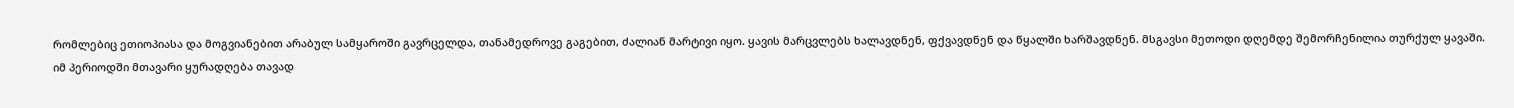რომლებიც ეთიოპიასა და მოგვიანებით არაბულ სამყაროში გავრცელდა, თანამედროვე გაგებით, ძალიან მარტივი იყო. ყავის მარცვლებს ხალავდნენ, ფქვავდნენ და წყალში ხარშავდნენ. მსგავსი მეთოდი დღემდე შემორჩენილია თურქულ ყავაში.
იმ პერიოდში მთავარი ყურადღება თავად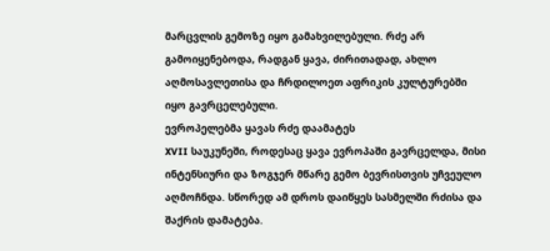მარცვლის გემოზე იყო გამახვილებული. რძე არ გამოიყენებოდა, რადგან ყავა, ძირითადად, ახლო აღმოსავლეთისა და ჩრდილოეთ აფრიკის კულტურებში იყო გავრცელებული.
ევროპელებმა ყავას რძე დაამატეს
XVII საუკუნეში, როდესაც ყავა ევროპაში გავრცელდა, მისი ინტენსიური და ზოგჯერ მწარე გემო ბევრისთვის უჩვეულო აღმოჩნდა. სწორედ ამ დროს დაიწყეს სასმელში რძისა და შაქრის დამატება.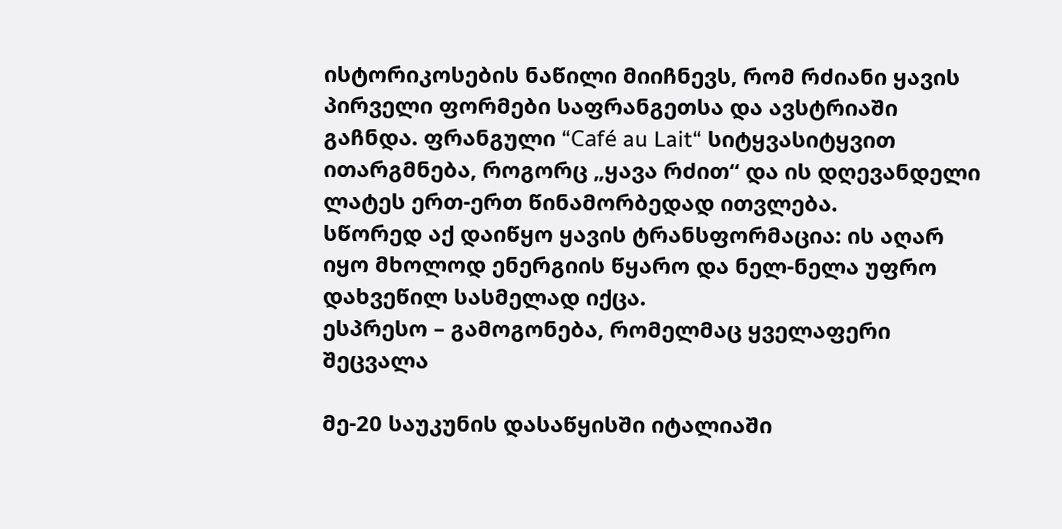ისტორიკოსების ნაწილი მიიჩნევს, რომ რძიანი ყავის პირველი ფორმები საფრანგეთსა და ავსტრიაში გაჩნდა. ფრანგული “Café au Lait“ სიტყვასიტყვით ითარგმნება, როგორც „ყავა რძით“ და ის დღევანდელი ლატეს ერთ-ერთ წინამორბედად ითვლება.
სწორედ აქ დაიწყო ყავის ტრანსფორმაცია: ის აღარ იყო მხოლოდ ენერგიის წყარო და ნელ-ნელა უფრო დახვეწილ სასმელად იქცა.
ესპრესო – გამოგონება, რომელმაც ყველაფერი შეცვალა

მე-20 საუკუნის დასაწყისში იტალიაში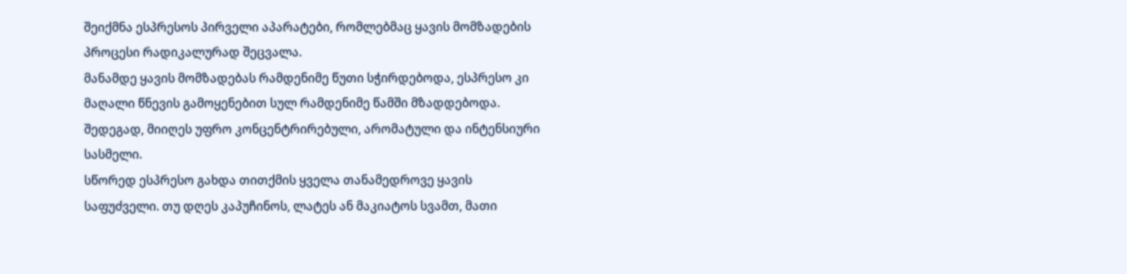შეიქმნა ესპრესოს პირველი აპარატები, რომლებმაც ყავის მომზადების პროცესი რადიკალურად შეცვალა.
მანამდე ყავის მომზადებას რამდენიმე წუთი სჭირდებოდა, ესპრესო კი მაღალი წნევის გამოყენებით სულ რამდენიმე წამში მზადდებოდა. შედეგად, მიიღეს უფრო კონცენტრირებული, არომატული და ინტენსიური სასმელი.
სწორედ ესპრესო გახდა თითქმის ყველა თანამედროვე ყავის საფუძველი. თუ დღეს კაპუჩინოს, ლატეს ან მაკიატოს სვამთ, მათი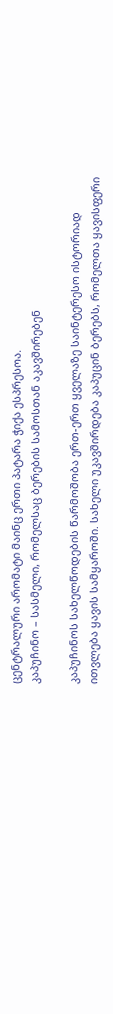ცენტრალური არომატი მაინც ერთი პატარა ჭიქა ესპრესოა.
კაპუჩინო – სასმელი, რომელსაც ბერების სამოსთან აკავშირებენ

კაპუჩინოს სახელწოდების წარმოშობა ერთ-ერთ ყველაზე საინტერესო ისტორიად ითვლება ყავის სამყაროში. სახელი უკავშირდება კაპუცინ ბერებს, რომელთა ყავისფერი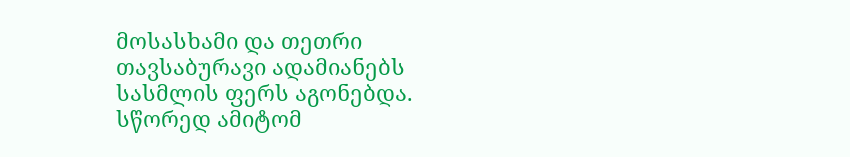მოსასხამი და თეთრი თავსაბურავი ადამიანებს სასმლის ფერს აგონებდა. სწორედ ამიტომ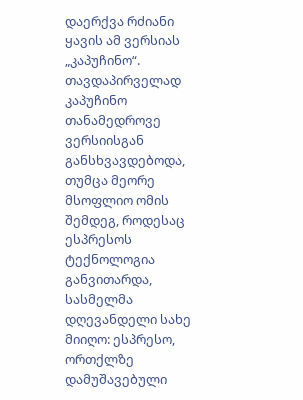დაერქვა რძიანი ყავის ამ ვერსიას „კაპუჩინო“.
თავდაპირველად კაპუჩინო თანამედროვე ვერსიისგან განსხვავდებოდა, თუმცა მეორე მსოფლიო ომის შემდეგ, როდესაც ესპრესოს ტექნოლოგია განვითარდა, სასმელმა დღევანდელი სახე მიიღო: ესპრესო, ორთქლზე დამუშავებული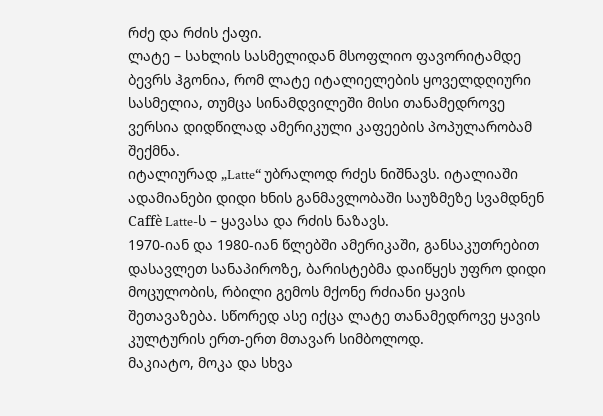რძე და რძის ქაფი.
ლატე – სახლის სასმელიდან მსოფლიო ფავორიტამდე
ბევრს ჰგონია, რომ ლატე იტალიელების ყოველდღიური სასმელია, თუმცა სინამდვილეში მისი თანამედროვე ვერსია დიდწილად ამერიკული კაფეების პოპულარობამ შექმნა.
იტალიურად „Latte“ უბრალოდ რძეს ნიშნავს. იტალიაში ადამიანები დიდი ხნის განმავლობაში საუზმეზე სვამდნენ Caffè Latte-ს – ყავასა და რძის ნაზავს.
1970-იან და 1980-იან წლებში ამერიკაში, განსაკუთრებით დასავლეთ სანაპიროზე, ბარისტებმა დაიწყეს უფრო დიდი მოცულობის, რბილი გემოს მქონე რძიანი ყავის შეთავაზება. სწორედ ასე იქცა ლატე თანამედროვე ყავის კულტურის ერთ-ერთ მთავარ სიმბოლოდ.
მაკიატო, მოკა და სხვა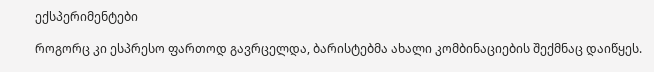ექსპერიმენტები

როგორც კი ესპრესო ფართოდ გავრცელდა, ბარისტებმა ახალი კომბინაციების შექმნაც დაიწყეს.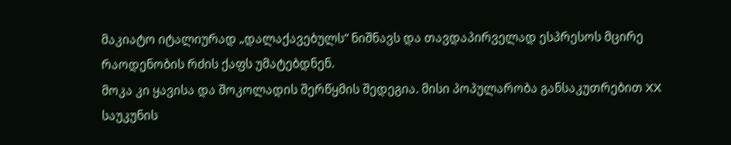მაკიატო იტალიურად „დალაქავებულს“ ნიშნავს და თავდაპირველად ესპრესოს მცირე რაოდენობის რძის ქაფს უმატებდნენ.
მოკა კი ყავისა და შოკოლადის შერწყმის შედეგია. მისი პოპულარობა განსაკუთრებით XX საუკუნის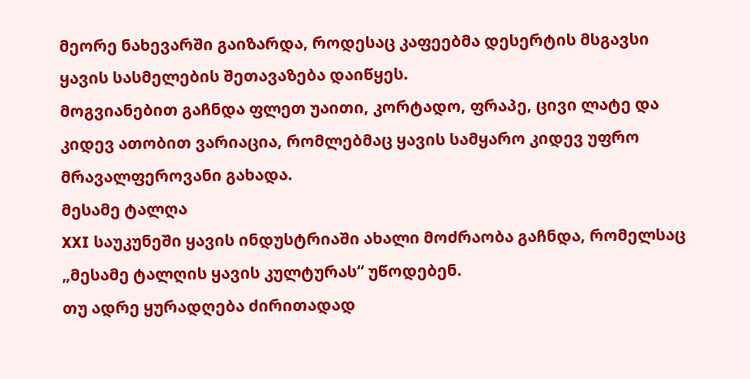მეორე ნახევარში გაიზარდა, როდესაც კაფეებმა დესერტის მსგავსი ყავის სასმელების შეთავაზება დაიწყეს.
მოგვიანებით გაჩნდა ფლეთ უაითი, კორტადო, ფრაპე, ცივი ლატე და კიდევ ათობით ვარიაცია, რომლებმაც ყავის სამყარო კიდევ უფრო მრავალფეროვანი გახადა.
მესამე ტალღა
XXI საუკუნეში ყავის ინდუსტრიაში ახალი მოძრაობა გაჩნდა, რომელსაც „მესამე ტალღის ყავის კულტურას“ უწოდებენ.
თუ ადრე ყურადღება ძირითადად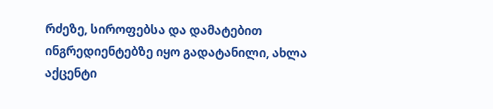რძეზე, სიროფებსა და დამატებით ინგრედიენტებზე იყო გადატანილი, ახლა აქცენტი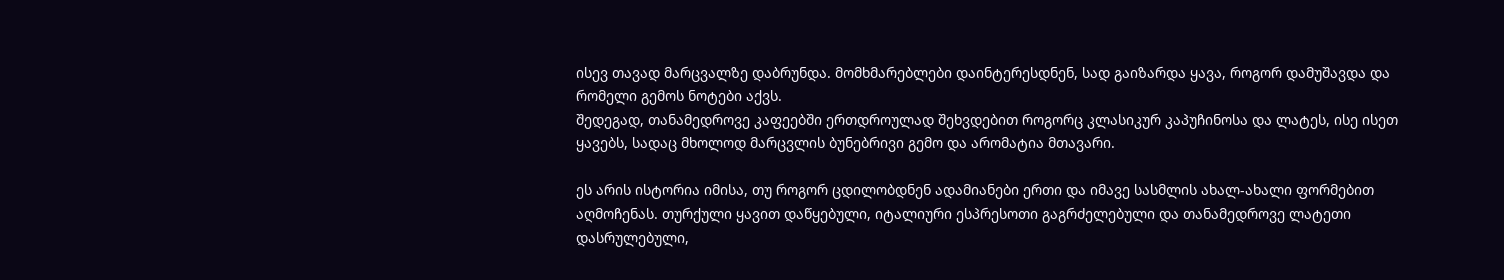ისევ თავად მარცვალზე დაბრუნდა. მომხმარებლები დაინტერესდნენ, სად გაიზარდა ყავა, როგორ დამუშავდა და რომელი გემოს ნოტები აქვს.
შედეგად, თანამედროვე კაფეებში ერთდროულად შეხვდებით როგორც კლასიკურ კაპუჩინოსა და ლატეს, ისე ისეთ ყავებს, სადაც მხოლოდ მარცვლის ბუნებრივი გემო და არომატია მთავარი.

ეს არის ისტორია იმისა, თუ როგორ ცდილობდნენ ადამიანები ერთი და იმავე სასმლის ახალ-ახალი ფორმებით აღმოჩენას. თურქული ყავით დაწყებული, იტალიური ესპრესოთი გაგრძელებული და თანამედროვე ლატეთი დასრულებული,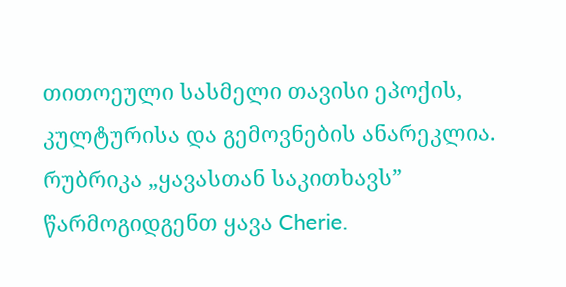თითოეული სასმელი თავისი ეპოქის, კულტურისა და გემოვნების ანარეკლია.
რუბრიკა „ყავასთან საკითხავს” წარმოგიდგენთ ყავა Cherie.